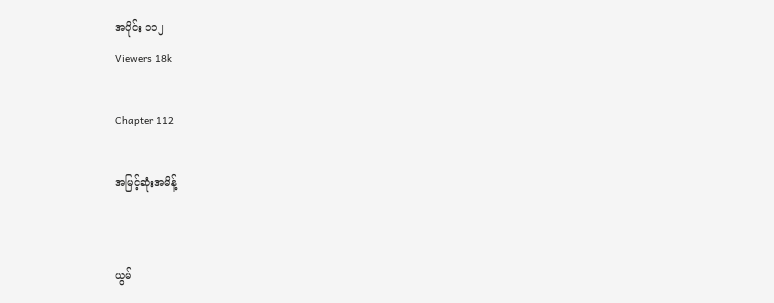အပိုင်း ၁၁၂
Viewers 18k

Chapter 112

အမြင့်ဆုံးအမိန့်


ယွမ်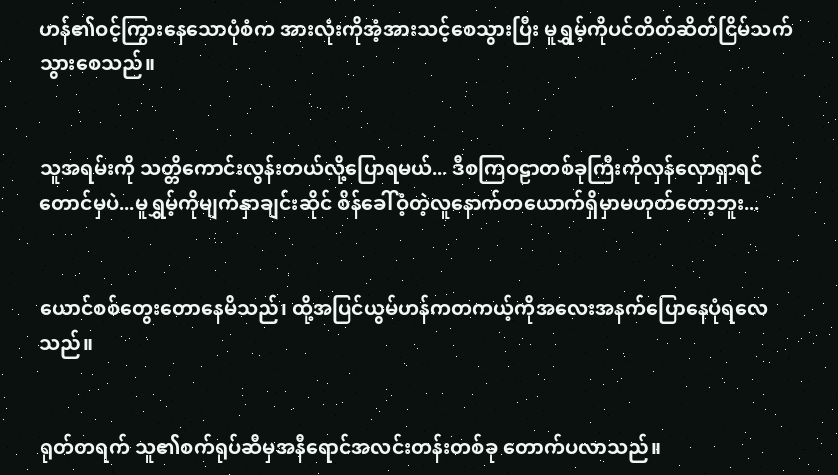ဟန်၏ဝင့်ကြွားနေသောပုံစံက အားလုံးကိုအံ့အားသင့်စေသွားပြီး မူရွှမ့်ကိုပင်တိတ်ဆိတ်ငြိမ်သက်သွားစေသည်။


သူအရမ်းကို သတ္တိကောင်းလွန်းတယ်လို့ပြောရမယ်... ဒီစကြဝဠာတစ်ခုကြီးကိုလှန်လှောရှာရင်တောင်မှပဲ...မူရွှမ့်ကိုမျက်နှာချင်းဆိုင် စိန်ခေါ်ဝံ့တဲ့လူနောက်တယောက်ရှိမှာမဟုတ်တော့ဘူး...


ယောင်စစ်တွေးတောနေမိသည်၊ ထို့အပြင်ယွမ်ဟန်ကတကယ့်ကိုအလေးအနက်ပြောနေပုံရလေသည်။


ရုတ်တရက် သူ၏စက်ရုပ်ဆီမှအနီရောင်အလင်းတန်းတစ်ခု တောက်ပလာသည်။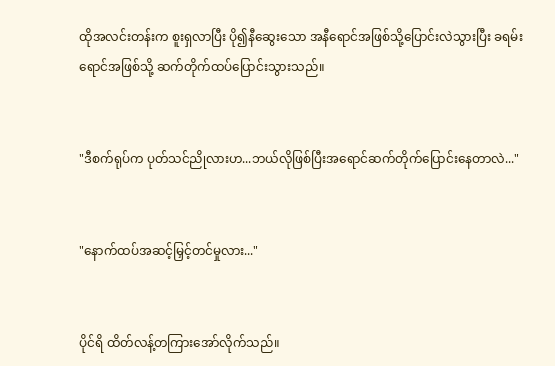ထိုအလင်းတန်းက စူးရှလာပြီး ပို၍နီဆွေးသော အနီရောင်အဖြစ်သို့ပြောင်းလဲသွားပြီး ခရမ်းရောင်အဖြစ်သို့ ဆက်တိုက်ထပ်ပြောင်းသွားသည်။


"ဒီစက်ရုပ်က ပုတ်သင်ညိုလားဟ...ဘယ်လိုဖြစ်ပြီးအရောင်ဆက်တိုက်ပြောင်းနေတာလဲ..."


"နောက်ထပ်အဆင့်မြှင့်တင်မှုလား..."


ပိုင်ရိ ထိတ်လန့်တကြားအော်လိုက်သည်။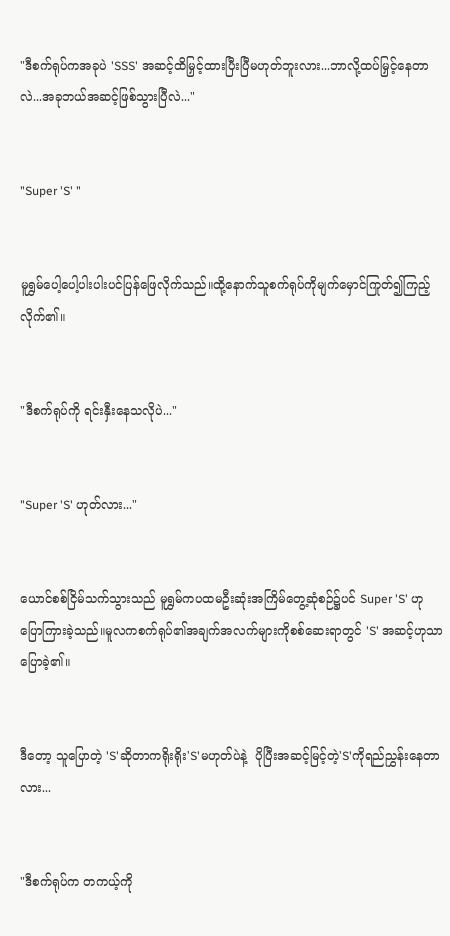"ဒီစက်ရုပ်ကအခုပဲ 'SSS' အဆင့်ထိမြှင့်ထားပြီးပြီမဟုတ်ဘူးလား...ဘာလို့ထပ်မြှင့်နေတာလဲ...အခုဘယ်အဆင့်ဖြစ်သွားပြီလဲ..."


"Super 'S' "


မူရွှမ်ပေါ့ပေါ့ပါးပါးပင်ပြန်‌ဖြေလိုက်သည်။ထို့နောက်သူစက်ရုပ်ကိုမျက်မှောင်ကြုတ်၍ကြည့်လိုက်၏။


"ဒီစက်ရုပ်ကို ရင်းနှီးနေသလိုပဲ..."


"Super 'S' ဟုတ်လား..."


ယောင်စစ်ငြိမ်သက်သွားသည် မူရွှမ်ကပထမဦးဆုံးအကြိမ်တွေ့ဆုံစဉ်၌ပင် Super 'S' ဟုပြောကြားခဲ့သည်။မူလကစက်ရုပ်၏အချက်အလက်များကိုစစ်ဆေးရာတွင် 'S' အဆင့်ဟုသာပြောခဲ့၏။


ဒီတော့ သူပြောတဲ့ 'S'ဆိုတာကရိုးရိုး'S'မဟုတ်ပဲနဲ့  ပိုပြီးအဆင့်မြင့်တဲ့'S'ကိုရည်ညွှန်းနေတာလား...


"ဒီစက်ရုပ်က တကယ့်ကို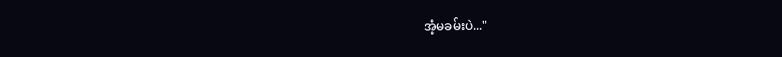အံ့မခမ်းပဲ..."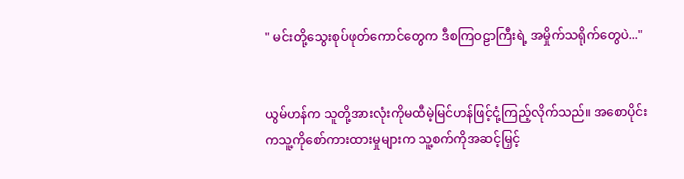" မင်းတို့သွေးစုပ်ဖုတ်ကောင်တွေက ဒီစကြဝဠာကြီးရဲ့ အမှိုက်သရိုက်တွေပဲ..."


ယွမ်ဟန်က သူတို့အားလုံးကိုမထီမဲ့မြင်ဟန်ဖြင့်ငုံ့ကြည့်လိုက်သည်။ အစောပိုင်းကသူ့ကိုစော်ကားထားမှုများက သူ့စက်ကိုအဆင့်မြှင့်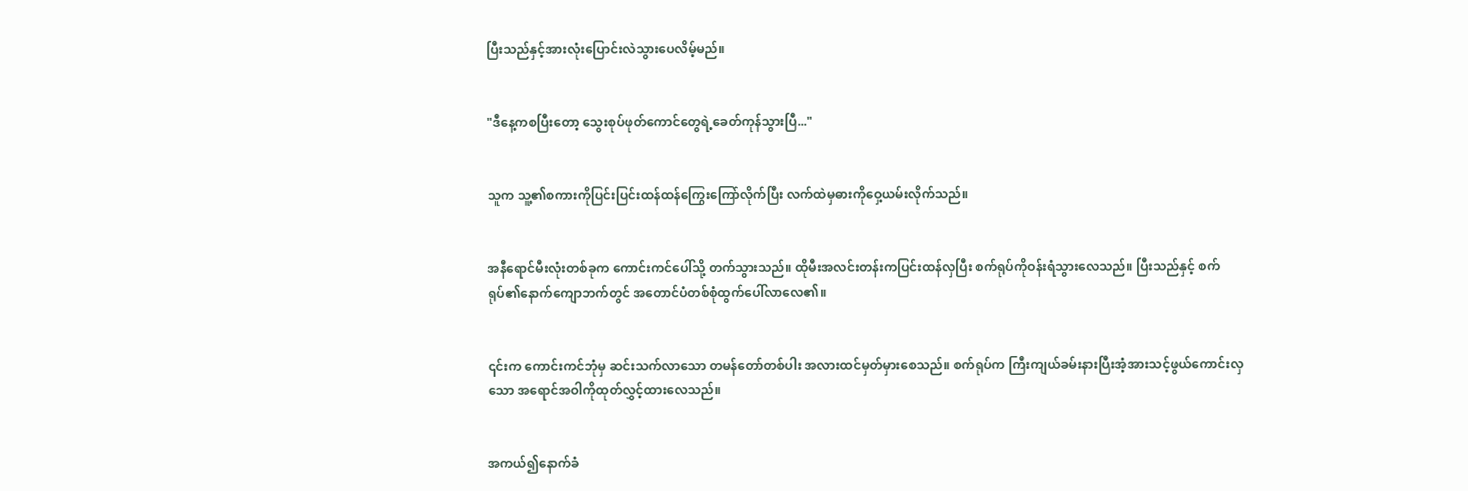ပြီးသည်နှင့်အားလုံးပြောင်းလဲသွားပေလိမ့်မည်။


"ဒီ‌နေ့ကစပြီးတော့ သွေးစုပ်ဖုတ်ကောင်တွေရဲ့ခေတ်ကုန်သွားပြီ..."


သူက သူ့၏စကားကိုပြင်းပြင်းထန်ထန်ကြွေးကြော်လိုက်ပြီး လက်ထဲမှဓားကိုဝှေ့ယမ်းလိုက်သည်။


အနီ‌ရောင်မီးလုံးတစ်ခုက ကောင်းကင်ပေါ်သို့ တက်သွားသည်။ ထိုမီးအလင်းတန်းကပြင်းထန်လှပြီး စက်ရုပ်ကိုဝန်းရံသွားလေသည်။ ပြီးသည်နှင့် စက်ရုပ်၏နောက်ကျောဘက်တွင် အတောင်ပံတစ်စုံထွက်ပေါ်လာလေ၏။


၎င်းက ကောင်းကင်ဘုံမှ ဆင်းသက်လာသော တမန်တော်တစ်ပါး အလားထင်မှတ်မှားစေသည်။ စက်ရုပ်က ကြီးကျယ်ခမ်းနားပြီးအံ့အားသင့်ဖွယ်ကောင်းလှသော အ‌ရောင်အဝါကိုထုတ်လွှင့်ထားလေသည်။


အကယ်၍နောက်ခံ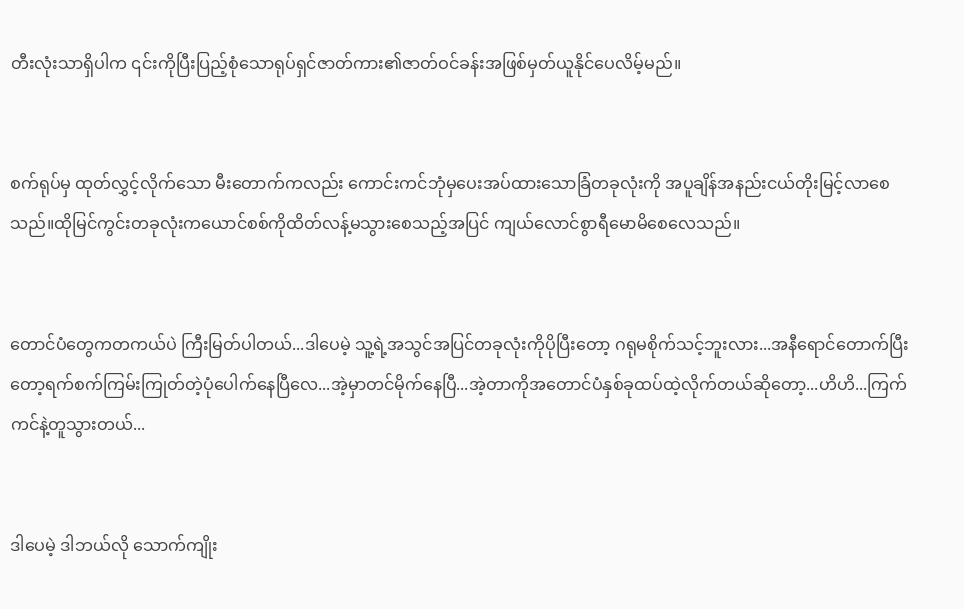တီးလုံးသာရှိပါက ၎င်းကိုပြီးပြည့်စုံသောရုပ်ရှင်ဇာတ်ကား၏ဇာတ်ဝင်ခန်းအဖြစ်မှတ်ယူနိုင်ပေလိမ့်မည်။


စက်ရုပ်မှ ထုတ်လွှင့်လိုက်သော မီးတောက်ကလည်း ကောင်းကင်ဘုံမှပေးအပ်ထားသောခြံတခုလုံးကို အပူချိန်အနည်းငယ်တိုးမြင့်လာစေသည်။ထိုမြင်ကွင်းတခုလုံးကယောင်စစ်ကိုထိတ်လန့်မသွားစေသည့်အပြင် ကျယ်လောင်စွာရီမောမိစေလေသည်။


တောင်ပံတွေကတကယ်ပဲ ကြီးမြတ်ပါတယ်...ဒါပေမဲ့ သူ့ရဲ့အသွင်အပြင်တခုလုံးကိုပိုပြီးတော့ ဂရုမစိုက်သင့်ဘူးလား...အနီရောင်‌တောက်ပြီးတော့ရက်စက်ကြမ်းကြုတ်တဲ့ပုံပေါက်နေပြီလေ...အဲ့မှာတင်မိုက်နေပြီ...အဲ့တာကိုအတောင်ပံနှစ်ခုထပ်ထဲ့လိုက်တယ်ဆိုတော့...ဟိဟိ...ကြက်ကင်နဲ့တူသွားတယ်...


ဒါပေမဲ့ ဒါဘယ်လို သောက်ကျိုး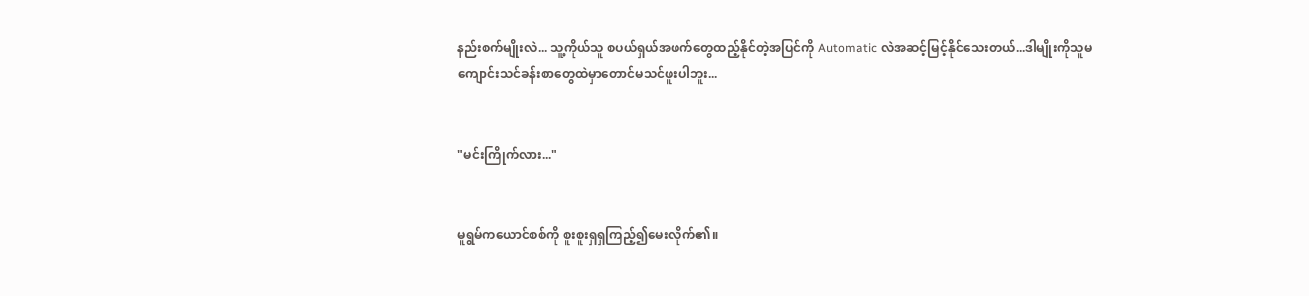နည်းစက်မျိုးလဲ... သူ့ကိုယ်သူ စပယ်ရှယ်အဖက်တွေထည့်နိုင်တဲ့အပြင်ကို Automatic လဲအဆင့်မြင့်နိုင်သေးတယ်...ဒါမျိုးကိုသူမကျောင်းသင်ခန်းစာတွေထဲမှာတောင်မသင်ဖူးပါဘူး...


"မင်းကြိုက်လား..."


မူရွမ်ကယောင်စစ်ကို စူးစူးရှရှကြည့်၍မေးလိုက်၏။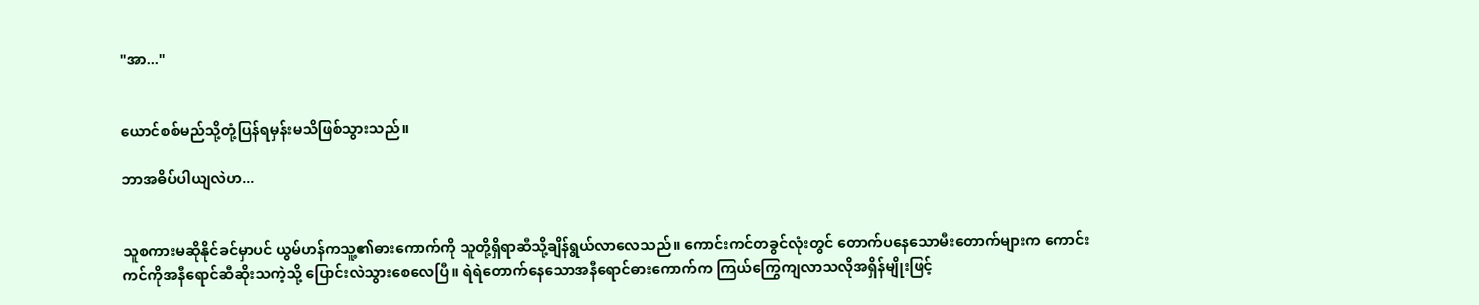"အာ..."


ယောင်စစ်မည်သို့တုံ့ပြန်ရမှန်းမသိဖြစ်သွားသည်။

ဘာအဓိပ်ပါယျလဲဟ...


သူစကားမဆိုနိုင်ခင်မှာပင် ယွမ်ဟန်ကသူ့၏ဓားကောက်ကို သူတို့ရှိရာဆီသို့ချိန်ရွယ်လာလေသည်။ ကောင်းကင်တခွင်လုံးတွင် တောက်ပနေသောမီးတောက်များက ကောင်းကင်ကိုအနီရောင်ဆီဆိုးသကဲ့သို့ ပြောင်းလဲသွားစေလေပြီ။ ရဲရဲတောက်နေသောအနီရောင်ဓားကောက်က ကြယ်ကြွေကျလာသလိုအရှိန်မျိုးဖြင့်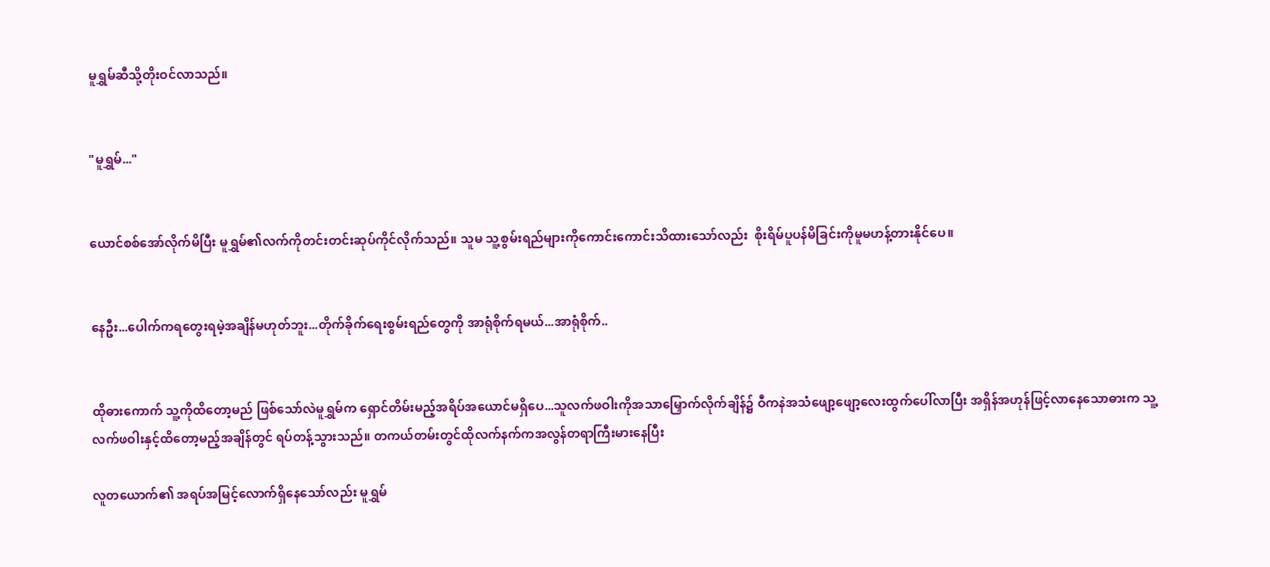မူရွှမ်ဆီသို့တိုးဝင်လာသည်။


"မူရွှမ်..."


ယောင်စစ်အော်လိုက်မိပြီး မူရွှမ်၏လက်ကိုတင်းတင်းဆုပ်ကိုင်လိုက်သည်။ သူမ သူ့စွမ်းရည်များကိုကောင်းကောင်းသိထားသော်လည်း  စိုးရိမ်ပူပန်မိခြင်းကိုမူမဟန့်တားနိုင်ပေ။


နေဦး...ပေါက်ကရတွေးရမဲ့အချိန်မဟုတ်ဘူး...တိုက်ခိုက်ရေးစွမ်းရည်တွေကို အာရုံစိုက်ရမယ်...အာရုံစိုက်..


ထိုဓားကောက် သူ့ကိုထိတော့မည် ဖြစ်သော်လဲမူရွှမ်က ရှောင်တိမ်းမည့်အရိပ်အယောင်မရှိပေ...သူလက်ဖဝါးကိုအသာမြှောက်လိုက်ချိန်၌ ဝီကနဲအသံဖျော့ဖျော့လေးထွက်ပေါ်လာပြီး အရှိန်အဟုန်ဖြင့်လာနေသောဓားက သူ့လက်ဖဝါးနှင့်ထိတော့မည့်အချိန်တွင် ရပ်တန့်သွားသည်။ တကယ်တမ်းတွင်ထိုလက်နက်ကအလွန်တရာကြီးမားနေပြီး

လူတယောက်၏ အရပ်အမြင့်လောက်ရှိနေသော်လည်း မူရွှမ်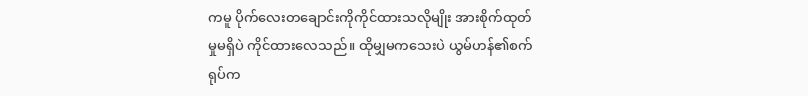ကမူ ပိုက်လေးတချောင်းကိုကိုင်ထားသလိုမျိုး အားစိုက်ထုတ်မှုမရှိပဲ ကိုင်ထားလေသည်။ ထိုမျှမကသေးပဲ ယွမ်ဟန်၏စက်ရုပ်က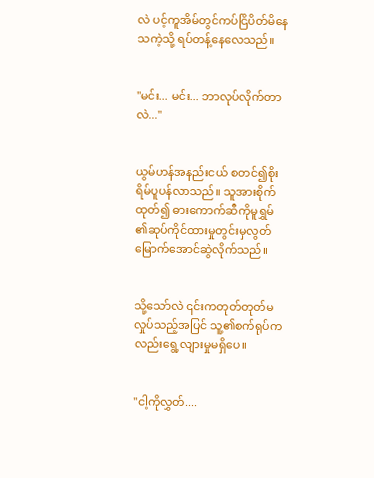လဲ ပင့်ကူအိမ်တွင်ကပ်ငြိပိတ်မိနေသကဲ့သို့ ရပ်တန့်နေလေသည်။


"မင်း... မင်း... ဘာလုပ်လိုက်တာလဲ..."


ယွမ်ဟန်အနည်းငယ် စတင်၍စိုးရိမ်ပူပန်လာသည်။ သူအားစိုက်ထုတ်၍ ဓားကောက်ဆီကိုမူရွှမ် ၏ဆုပ်ကိုင်ထားမှုတွင်းမှလွတ်မြောက်အောင်ဆွဲလိုက်သည်။


သို့သော်လဲ ၎င်းကတုတ်တုတ်မလှုပ်သည့်အပြင် သူ့၏စက်ရုပ်ကလည်းရွေ့လျားမှုမရှိပေ။


"ငါ့ကိုလွှတ်....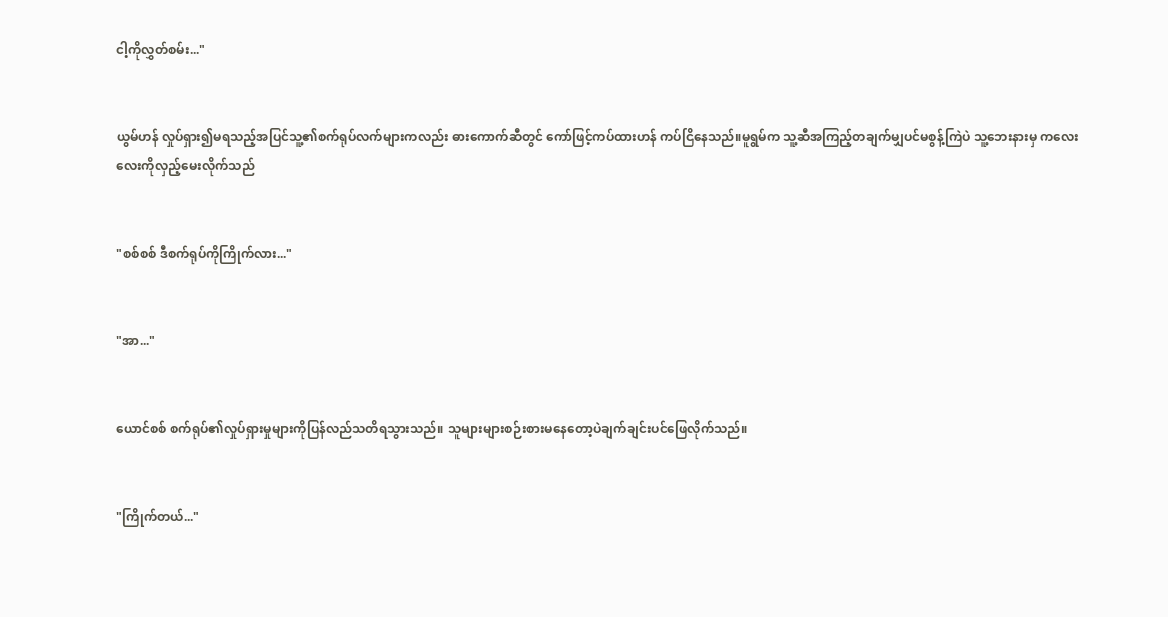ငါ့ကိုလွှတ်စမ်း..."


ယွမ်ဟန် လှုပ်ရှား၍မရသည့်အပြင်သူ့၏စက်ရုပ်လက်များကလည်း ဓားကောက်ဆီတွင် ကော်ဖြင့်ကပ်ထားဟန် ကပ်ငြိနေသည်။မူရွမ်က သူ့ဆီအကြည့်တချက်မျှပင်မစွန့်ကြဲပဲ သူ့ဘေးနားမှ ကလေးလေးကိုလှည့်မေးလိုက်သည်


"စစ်စစ် ဒီစက်ရုပ်ကိုကြိုက်လား..."


"အာ..."


ယောင်စစ် စက်ရုပ်၏လှုပ်ရှားမှုများကိုပြန်လည်သတိရသွားသည်။ သူများများစဉ်းစားမနေတော့ပဲချက်ချင်းပင်ဖြေလိုက်သည်။


"ကြိုက်တယ်..."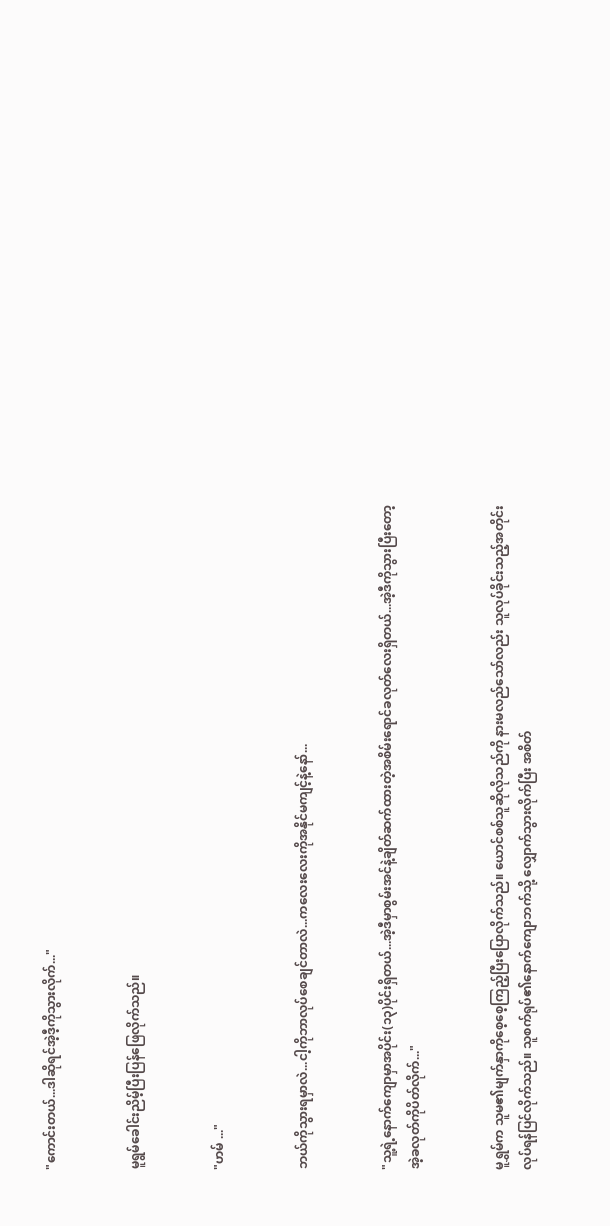"ကောင်းတယ်...ဒါဆိုရင်အဲ့ဒီ့ကိုသွားလိုက်..."


မူရွမ်ခေါင်းညိမ့်ပြီးပြန်ဖြေလိုက်သည်။


"ဟမ် ..."


ဘယ်ကိုသွားရမှာလဲ...ငါ့ကိုဘာလုပ်စေချင်တာလဲ...ကလေးလေးကိုအနိုင်မကျင့်နဲ့နော်...


"သူ့ရဲ့နောက်‌ကျောမှာအပိုင်း(၁၃)ပိုင်းရှိတယ်...အဲ့ဒီမှာစွမ်းအင်နဲ့ချိတ်ဆက်ထားတဲ့အစိမ်းရောင်ခလုတ်လေးရှိတယ်...အဲ့ဒီကိုသွားပြီးတော့ အဲ့ခလုတ်ကိုပိတ်လိုက်..."


မူရွှမ်က သူမ၏မျက်နှာကိုစေ့စေ့ကြည့်ပြီးပြောလိုက်သည်။ ယောင်စစ်သူဆိုလိုသည်ကို နားမလည်သော်လည်း သူလုပ်ခိုင်းသည့်အတိုင်းလုပ်ရန်ပြင်လိုက်သည်။ သူစက်ရုပ်၏နောက်ကျောဘက်သို့ လျှောက်သွားလိုက်ပြီး အစိတ်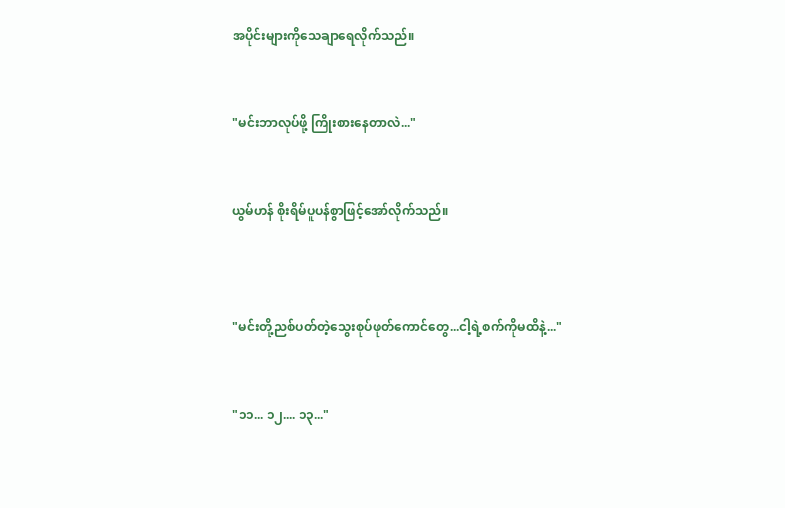အပိုင်းများကိုသေချာ‌ရေလိုက်သည်။


"မင်းဘာလုပ်ဖို့ ကြိုးစားနေတာလဲ..."


ယွမ်ဟန် စိုးရိမ်ပူပန်စွာဖြင့်အော်လိုက်သည်။



"မင်းတို့ညစ်ပတ်တဲ့သွေးစုပ်ဖုတ်ကောင်တွေ...ငါ့ရဲ့စက်ကိုမထိနဲ့..."


"၁၁... ၁၂.... ၁၃..."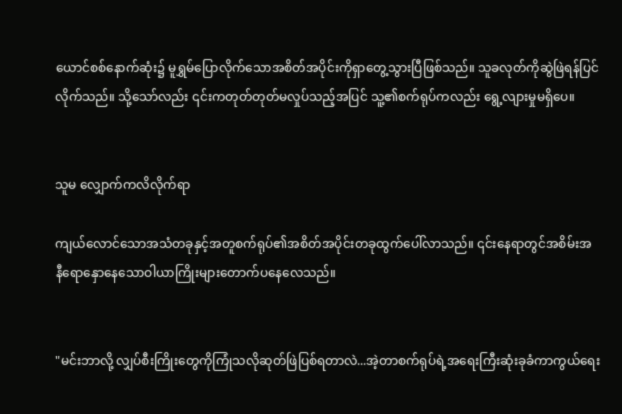ယောင်စစ်နောက်ဆုံး၌ မူရွှမ်ပြောလိုက်‌သောအစိတ်အပိုင်းကိုရှာတွေ့သွားပြီဖြစ်သည်။ သူခလုတ်ကိုဆွဲဖြဲရန်ပြင်လိုက်သည်။ သို့သော်လည်း ၎င်းကတုတ်တုတ်မလှုပ်သည့်အပြင် သူ့၏စက်ရုပ်ကလည်း ရွေ့လျားမှုမရှိပေ။


သူမ လျှောက်ကလိလိုက်ရာ

ကျယ်လောင်သောအသံတခုနှင့်အတူစက်ရုပ်၏အစိတ်အပိုင်းတခုထွက်ပေါ်လာသည်။ ၎င်းနေရာတွင်အစိမ်းအနီ‌ရောနှောနေသောဝါယာကြိုးများတောက်ပနေလေသည်။


"မင်းဘာလို့ လျှပ်စီးကြိုးတွေကိုကြုံသလိုဆုတ်ဖြဲပြစ်ရတာလဲ...အဲ့တာစက်ရုပ်ရဲ့အ‌ရေးကြီးဆုံးခုခံကာကွယ်ရေး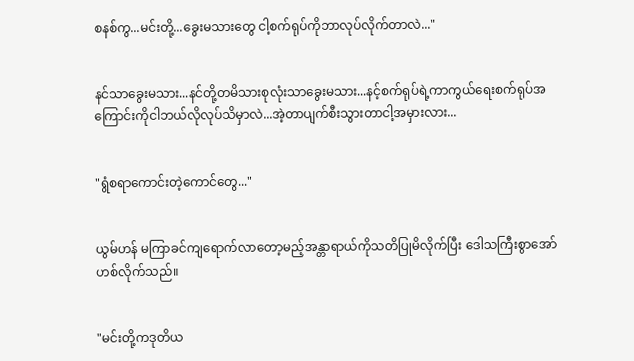စနစ်ကွ...မင်းတို့...ခွေးမသားတွေ ငါ့စက်ရုပ်ကိုဘာလုပ်လိုက်တာလဲ..."


နင်သာခွေးမသား...နင်တို့တမိသားစုလုံးသာခွေးမသား...နင့်စက်ရုပ်ရဲ့ကာကွယ်ရေးစက်ရုပ်အကြောင်းကိုငါဘယ်လိုလုပ်သိမှာလဲ...အဲ့တာပျက်စီးသွားတာငါ့အမှားလား...


"ရွံစရာကောင်းတဲ့ကောင်တွေ..."


ယွမ်ဟန် မကြာခင်ကျရောက်လာတော့မည့်အန္တာရာယ်ကိုသတိပြုမိလိုက်ပြီး ဒေါသကြီးစွာအော်ဟစ်လိုက်သည်။


"မင်းတို့ကဒုတိယ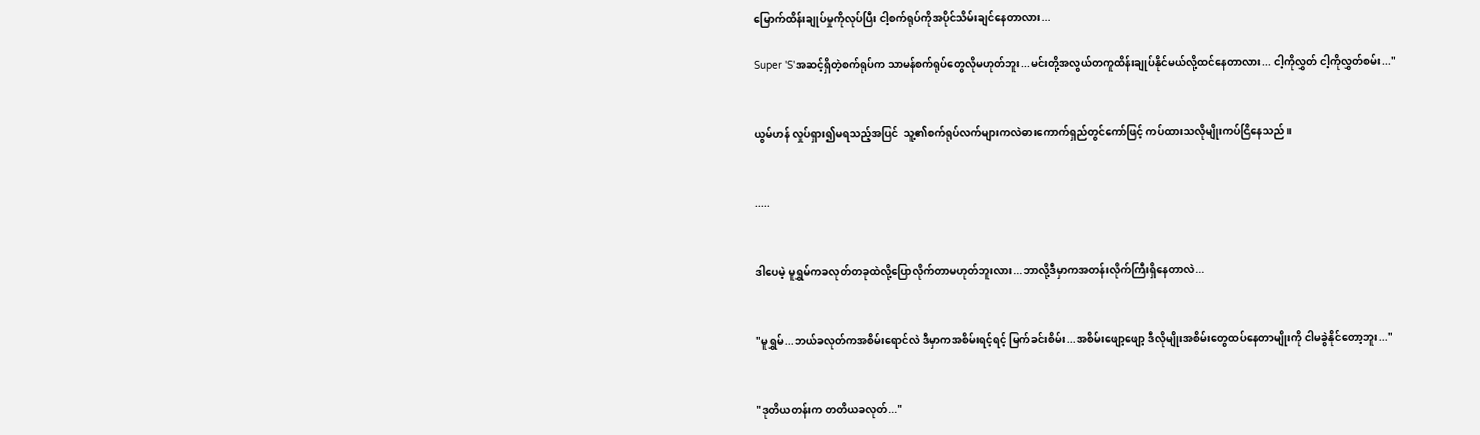မြောက်ထိန်းချုပ်မှုကိုလုပ်ပြီး ငါ့စက်ရုပ်ကိုအပိုင်သိမ်းချင်နေတာလား...

Super 'S'အဆင့်ရှိတဲ့စက်ရုပ်က သာမန်စက်ရုပ်တွေလိုမဟုတ်ဘူး...မင်းတို့အလွယ်တကူထိန်းချုပ်နိုင်မယ်လို့ထင်နေတာလား... ငါ့ကိုလွှတ် ငါ့ကိုလွှတ်စမ်း..."


ယွမ်ဟန် လှုပ်ရှား၍မရသည့်အပြင်  သူ့၏စက်ရုပ်လက်များကလဲဓားကောက်ရှည်တွင်ကော်ဖြင့် ကပ်ထားသလိုမျိုးကပ်ငြိနေသည်။


.....


ဒါပေမဲ့ မူရွှမ်ကခလုတ်တခုထဲလို့ပြောလိုက်တာမဟုတ်ဘူးလား...ဘာလို့ဒီမှာကအတန်းလိုက်ကြီးရှိနေတာလဲ...


"မူရွှမ်...ဘယ်ခလုတ်ကအစိမ်းရောင်လဲ ဒီမှာကအစိမ်းရင့်ရင့် မြက်ခင်းစိမ်း...အစိမ်းဖျော့ဖျော့ ဒီလိုမျိုးအစိမ်းတွေထပ်နေတာမျိုးကို ငါမခွဲနိုင်တော့ဘူး..."


"ဒုတိယတန်းက တတိယခလုတ်..."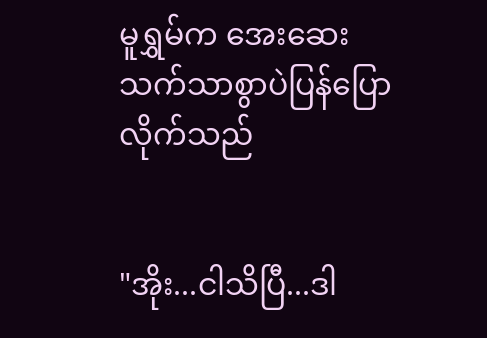မူရွှမ်က အေးဆေးသက်သာစွာပဲပြန်ပြောလိုက်သည်


"အိုး...ငါသိပြီ...ဒါ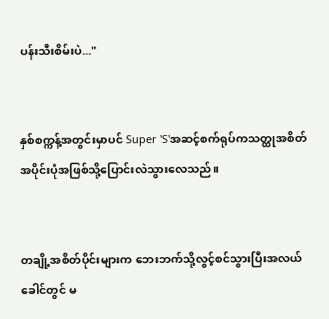ပန်းသီးစိမ်းပဲ..."


နှစ်စက္ကန့်အတွင်းမှာပင် Super 'S'အဆင့်စက်ရုပ်ကသတ္ထုအစိတ်အပိုင်းပုံအဖြစ်သို့ပြောင်းလဲသွားလေသည်။


တချို့အစိတ်ပိုင်းများက ဘေးဘက်သို့လွင့်စင်သွားပြီးအလယ်ခေါင်တွင် မ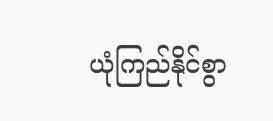ယုံကြည်နိုင်စွာ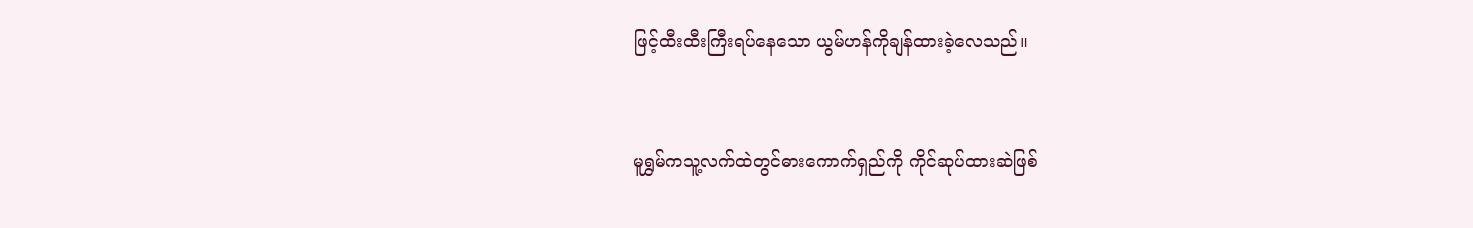ဖြင့်ထီးထီးကြီးရပ်နေသော ယွမ်ဟန်ကိုချန်ထားခဲ့လေသည်။


မူရွှမ်ကသူ့လက်ထဲတွင်ဓားကောက်ရှည်ကို ကိုင်ဆုပ်ထားဆဲဖြစ်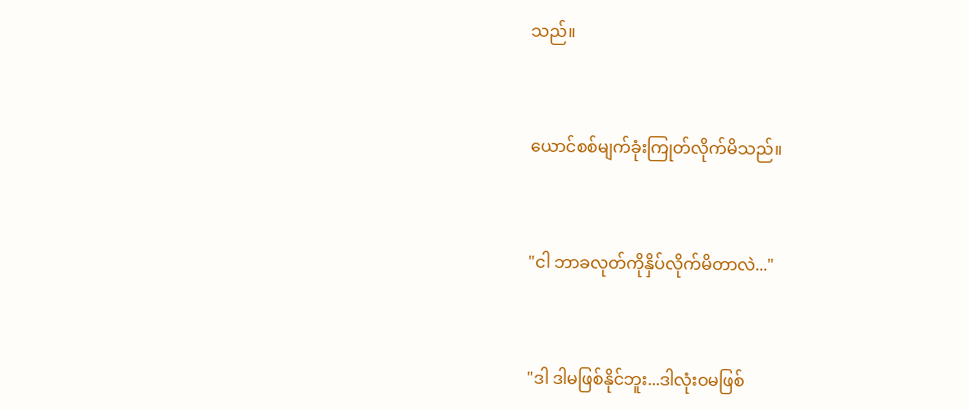သည်။


ယောင်စစ်မျက်ခုံးကြုတ်လိုက်မိသည်။


"ငါ ဘာခလုတ်ကိုနှိပ်လိုက်မိတာလဲ..."


"ဒါ ဒါမဖြစ်နိုင်ဘူး...ဒါလုံးဝမဖြစ်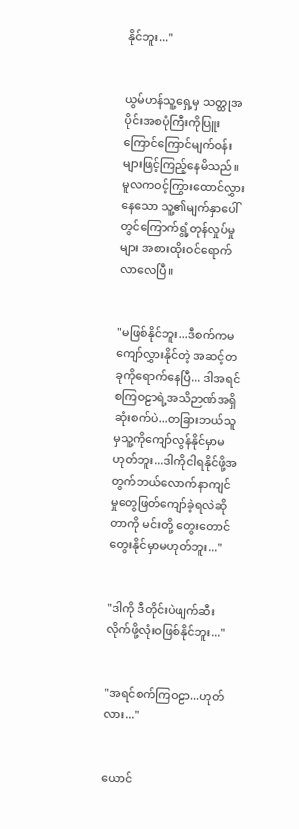နိုင်ဘူး..."


ယွမ်ဟန်သူ့ရှေ့မှ သတ္ထုအပိုင်းအစပုံကြီးကိုပြူးကြောင်ကြောင်မျက်ဝန်းများဖြင့်ကြည့်နေမိသည်။ မူလကဝင့်ကြွားထောင်လွှားနေသော သူ့၏မျက်နှာပေါ်တွင်ကြောက်ရွံ့တုန်လှုပ်မှုများ အစားထိုးဝင်ရောက်လာလေပြီ။


"မဖြစ်နိုင်ဘူး...ဒီစက်ကမကျော်လွှားနိုင်တဲ့ အဆင့်တခုကိုရောက်နေပြီ... ဒါအရင်စကြဝဠာရဲ့အသိဉာဏ်အရှိဆုံးစက်ပဲ...တခြားဘယ်သူမှသူ့ကိုကျော်လွန်နိုင်မှာမဟုတ်ဘူး...ဒါကိုငါရနိုင်ဖို့အတွက်ဘယ်‌လောက်နာကျင်မှုတွေဖြတ်ကျော်ခဲ့ရလဲဆိုတာကို မင်းတို့‌ တွေးတောင်တွေးနိုင်မှာမဟုတ်ဘူး..."


"ဒါကို ဒီတိုင်းပဲဖျက်ဆီးလိုက်ဖို့လုံးဝဖြစ်နိုင်ဘူး..."


"အရင်စက်ကြဝဠာ...ဟုတ်လား..."


ယောင်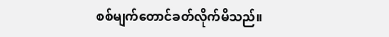စစ်မျက်တောင်ခတ်လိုက်မိသည်။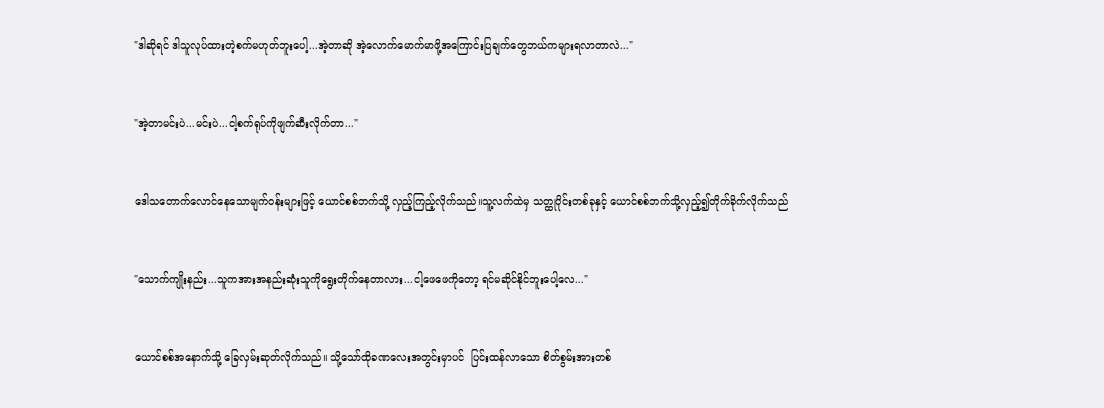"ဒါဆိုရင် ဒါသူလုပ်ထားတဲ့စက်မဟုတ်ဘူးပေါ့...အဲ့တာဆို အဲ့လောက်မောက်မာဖို့အကြောင်းပြချက်တွေဘယ်ကများရလာတာလဲ..."


"အဲ့တာမင်းပဲ...မင်းပဲ...ငါ့စက်ရုပ်ကိုဖျက်ဆီးလိုက်တာ..."


ဒေါသတောက်လောင်နေသောမျက်ဝန်းများဖြင့် ယောင်စစ်ဘက်သို့ လှည့်ကြည့်လိုက်သည်။သူ့လက်ထဲမှ သတ္ထုပိုင်းတစ်ခုနှင့် ယောင်စစ်ဘက်သို့လှည့်၍တိုက်ခိုက်လိုက်သည်


"သောက်ကျိုးနည်း...သူကအားအနည်းဆုံးသူကို‌ရွေးတိုက်နေတာလား...ငါ့ဖေဖေကိုတော့ ရင်မဆိုင်နိုင်ဘူးပေါ့လေ..."


ယောင်စစ်အနောက်သို့ ခြေလှမ်းဆုတ်လိုက်သည်။ သို့သော်ထိုခဏလေးအတွင်းမှာပင်  ပြင်းထန်လာသော စိတ်စွမ်းအားတစ်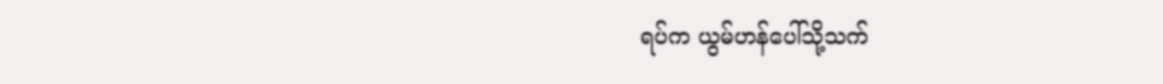ရပ်က ယွမ်ဟန်ပေါ်သို့သက်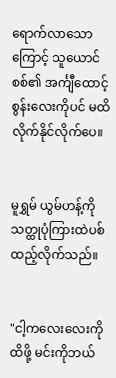ရောက်လာသောကြောင့် သူယောင်စစ်၏ အင်္ကျီထောင့်စွန်းလေးကိုပင် မထိလိုက်နိုင်လိုက်ပေ။


မူရွှမ် ယွမ်ဟန့်ကို သတ္ထုပုံကြားထဲပစ်ထည့်လိုက်သည်။


"ငါ့ကလေးလေးကိုထိဖို့ မင်းကိုဘယ်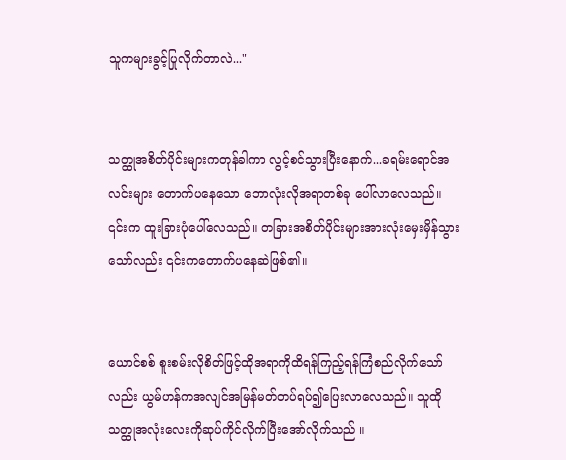သူကများခွင့်ပြုလိုက်တာလဲ..."


သတ္ထုအစိတ်ပိုင်းများကတုန်ခါကာ လွင့်စင်သွားပြီးနောက်...ခရမ်းရောင်အလင်းများ တောက်ပနေသော ဘောလုံးလိုအရာတစ်ခု ပေါ်လာလေသည်။ ၎င်းက ထူးခြားပုံပေါ်လေသည်။ တခြားအစိတ်ပိုင်းများအားလုံးမှေးမှိန်သွားသော်လည်း ၎င်းကတောက်ပနေဆဲဖြစ်၏။


ယောင်စစ် စူးစမ်းလိုစိတ်ဖြင့်ထိုအရာကိုထိရန်ကြည့်ရန်ကြံစည်လိုက်သော်လည်း ယွမ်ဟန်ကအလျင်အမြန်မတ်တပ်ရပ်၍ပြေးလာလေသည်။ သူထိုသတ္ထုအလုံးလေးကိုဆုပ်ကိုင်လိုက်ပြီးအော်လိုက်သည် ။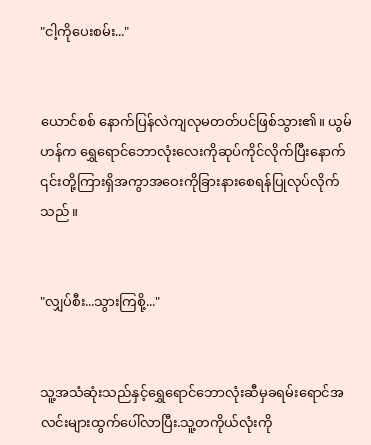"ငါ့ကိုပေးစမ်း..."


ယောင်စစ် နောက်ပြန်လဲကျလုမတတ်ပင်ဖြစ်သွား၏။ ယွမ်ဟန်က ‌ရွှေ‌ရောင်ဘောလုံးလေးကိုဆုပ်ကိုင်လိုက်ပြီးနောက် ၎င်းတို့ကြားရှိအကွာအဝေးကိုခြားနားစေရန်ပြုလုပ်လိုက်သည်။


"လျှပ်စီး...သွားကြစို့..."


သူ့အသံဆုံးသည်နှင့်ရွှေရောင်ဘောလုံးဆီမှခရမ်းရောင်အလင်းများထွက်ပေါ်လာပြီး.သူ့တကိုယ်လုံးကို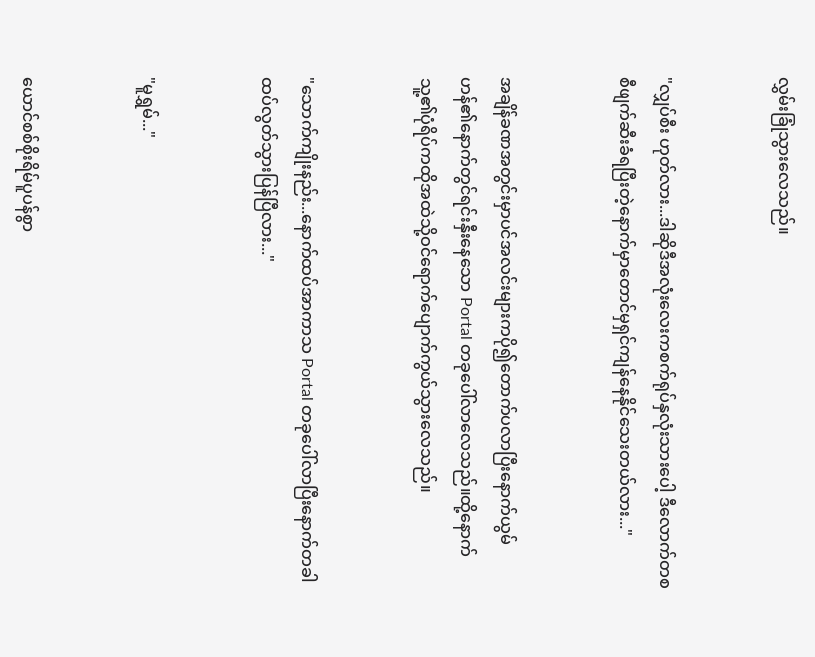လွှမ်းခြုံသွားလေသည်။


"လျှပ်စီး ဟုတ်လား...ဒါဆိုဒီအလုံးလေးကစက်ရုပ်နှလုံးသားပေါ့ ဒီလောက်တစစီဖျက်ဆီးခံရပြီးတဲ့‌နောက်မှာတောင်မှရှင်ကျန်နေနိုင်သေးတယ်လား..."


အချိန်ခဏအတွင်းမှာပင်အလင်းများကပို၍တောက်ပလာပြီးနောက်ယွမ်ဟန်၏နောက်တွင်ရင်းနှီးနေသော Portal တခုပေါ်လာလေသည်။ထို့နောက်သူ့၏ပုံရိပ်ကထိုအထဲသို့ဝင်ရောက်ပျောက်ကွယ်သွားလေသည်။


"သောက်ကျိုးနည်း...နောက်ထပ်အာကာသ Portal တခုပေါ်လာပြီးနောက်တခါ ထပ်လွတ်သွားပြန်ပြီလား..."


"မူရွှမ်..."


ယောင်စစ်စိုးရိမ်ပူပန်စွာ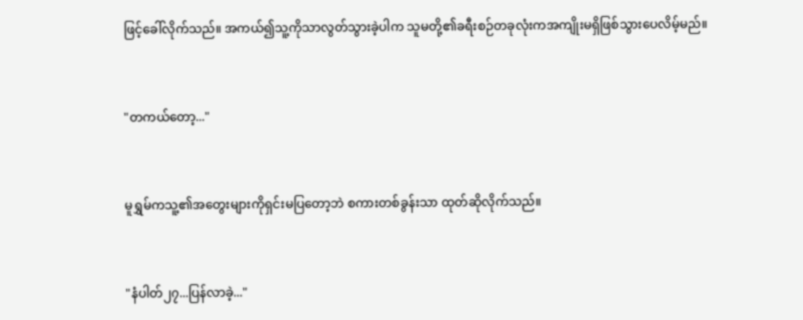ဖြင့်ခေါ်လိုက်သည်။ အကယ်၍သူ့ကိုသာလွတ်သွားခဲ့ပါက သူမတို့၏ခရီးစဉ်တခုလုံးကအကျိုးမရှိဖြစ်သွားပေလိမ့်မည်။


"တကယ်တော့..."


မူရွှမ်ကသူ့၏အတွေးများကိုရှင်းမပြတော့ဘဲ စကားတစ်ခွန်းသာ ထုတ်ဆိုလိုက်သည်။


"နံပါတ်၂၇...ပြန်လာခဲ့..."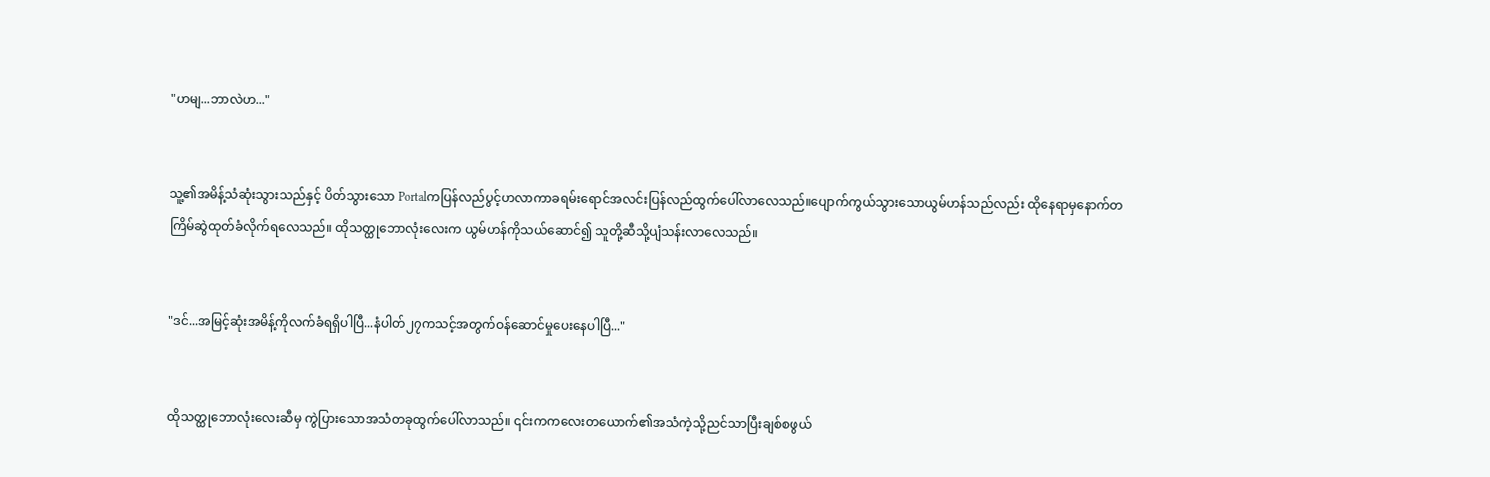"ဟမျ...ဘာလဲဟ..."


သူ့၏အမိန့်သံဆုံးသွားသည်နှင့် ပိတ်သွားသော Portalကပြန်လည်ပွင့်ဟလာကာခရမ်းရောင်အလင်းပြန်လည်ထွက်ပေါ်လာလေသည်။ပျောက်ကွယ်သွားသောယွမ်ဟန်သည်လည်း ထိုနေရာမှနောက်တကြိမ်ဆွဲထုတ်ခံလိုက်ရလေသည်။ ထိုသတ္ထု‌ဘောလုံးလေးက ယွမ်ဟန်ကိုသယ်ဆောင်၍ သူတို့ဆီသို့ပျံသန်းလာလေသည်။


"ဒင်...အမြင့်ဆုံးအမိန့်ကိုလက်ခံရရှိပါပြီ...နံပါတ်၂၇ကသင့်အတွက်ဝန်ဆောင်မှုပေးနေပါပြီ..."


ထိုသတ္ထုဘောလုံးလေးဆီမှ ကွဲပြားသောအသံတခုထွက်ပေါ်လာသည်။ ၎င်းကကလေးတယောက်၏အသံကဲ့သို့ညင်သာပြီးချစ်စဖွယ်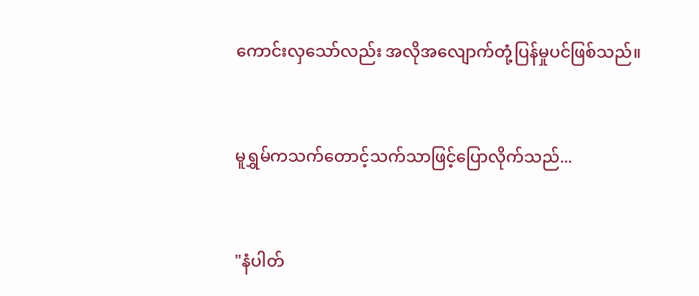ကောင်းလှသော်လည်း အလိုအလျောက်တုံ့ပြန်မှုပင်ဖြစ်သည်။


မူရွှမ်ကသက်တောင့်သက်သာဖြင့်ပြောလိုက်သည်...


"နံပါတ်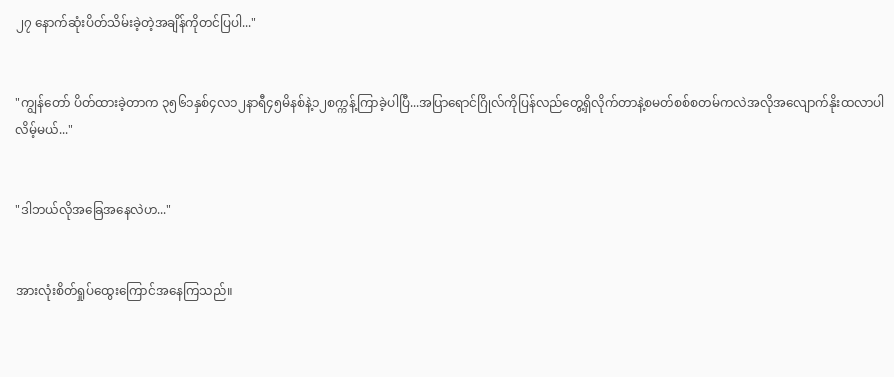၂၇ နောက်ဆုံးပိတ်သိမ်းခဲ့တဲ့အချိန်ကိုတင်ပြပါ..."


"ကျွန်တော် ပိတ်ထားခဲ့တာက ၃၅၆၁နှစ်၄လ၁၂နာရီ၄၅မိနစ်နဲ့၁၂စက္ကန့်ကြာခဲ့ပါပြီ...အပြာရောင်ဂြိုလ်ကိုပြန်လည်တွေ့ရှိလိုက်တာနဲ့စမတ်စစ်စတမ်ကလဲအလိုအလျောက်နိုးထလာပါလိမ့်မယ်..."


"ဒါဘယ်လိုအခြေအနေလဲဟ..."


အားလုံးစိတ်ရှုပ်ထွေးကြောင်အနေကြသည်။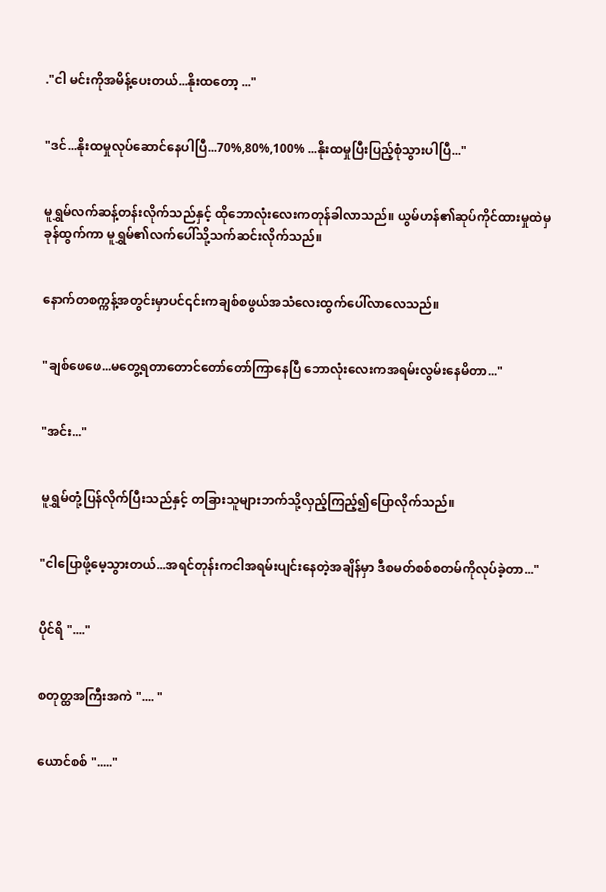."ငါ မင်းကိုအမိန့်ပေးတယ်...နိုးထတော့ ..."


"ဒင်...နိုးထမှုလုပ်ဆောင်နေပါပြီ...70%,80%,100% ...နိုးထမှုပြီးပြည့်စုံသွားပါပြီ..."


မူရွှမ်လက်ဆန့်တန်းလိုက်သည်နှင့် ထိုဘောလုံးလေးကတုန်ခါလာသည်။ ယွမ်ဟန်၏ဆုပ်ကိုင်ထားမှုထဲမှ ခုန်ထွက်ကာ မူရွှမ်၏လက်ပေါ်သို့သက်ဆင်းလိုက်သည်။


နောက်တစက္ကန့်အတွင်းမှာပင်၎င်းကချစ်စဖွယ်အသံ‌လေးထွက်ပေါ်လာလေသည်။


"ချစ်ဖေဖေ...မတွေ့ရတာတောင်တော်တော်ကြာနေပြီ ဘောလုံးလေးကအရမ်းလွမ်းနေမိတာ..."


"အင်း..."


မူရွှမ်တုံ့ပြန်လိုက်ပြီးသည်နှင့် တခြားသူများဘက်သို့လှည့်ကြည့်၍ပြောလိုက်သည်။


"ငါပြောဖို့မေ့သွားတယ်...အရင်တုန်းကငါအရမ်းပျင်းနေတဲ့အချိန်မှာ ဒီစမတ်စစ်စတမ်ကိုလုပ်ခဲ့တာ..."


ပိုင်ရိ "...."


စတုတ္ထအကြီးအကဲ ".... "


ယောင်စစ် "....."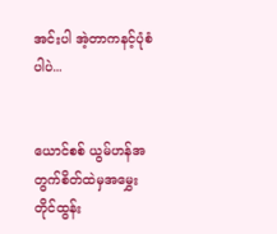အင်းပါ အဲ့တာကနင့်ပုံစံပါပဲ...


ယောင်စစ် ယွမ်ဟန်အတွက်စိတ်ထဲမှအမွှေးတိုင်ထွန်း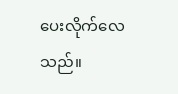ပေးလိုက်လေသည်။